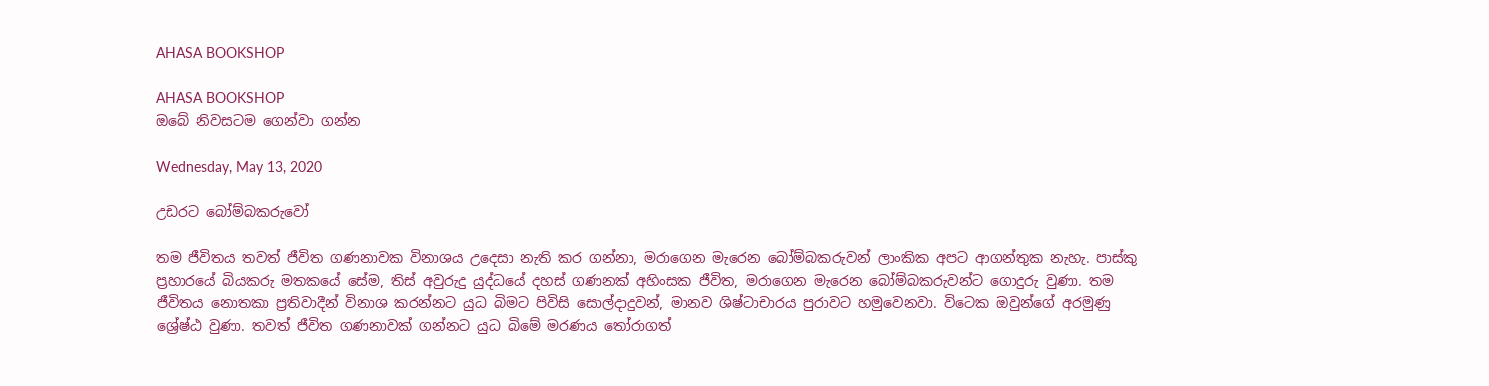AHASA BOOKSHOP

AHASA BOOKSHOP
ඔබේ නිවසටම ගෙන්වා ගන්න

Wednesday, May 13, 2020

උඩරට බෝම්බකරුවෝ

තම ජීවිතය තවත් ජීවිත ගණනාවක විනාශය උදෙසා නැති කර ගන්නා, මරාගෙන මැරෙන බෝම්බකරුවන් ලාංකික අපට ආගන්තුක නැහැ. පාස්කු ප්‍රහාරයේ බියකරු මතකයේ සේම, තිස් අවුරුදු යුද්ධයේ දහස් ගණනක් අහිංසක ජීවිත, මරාගෙන මැරෙන බෝම්බකරුවන්ට ගොදුරු වුණා. තම ජීවිතය නොතකා ප්‍රතිවාදීන් විනාශ කරන්නට යුධ බිමට පිවිසි සොල්දාදුවන්, මානව ශිෂ්ටාචාරය පුරාවට හමුවෙනවා. විටෙක ඔවුන්ගේ අරමුණු ශ්‍රේෂ්ඨ වුණා. තවත් ජීවිත ගණනාවක් ගන්නට යුධ බිමේ මරණය තෝරාගත්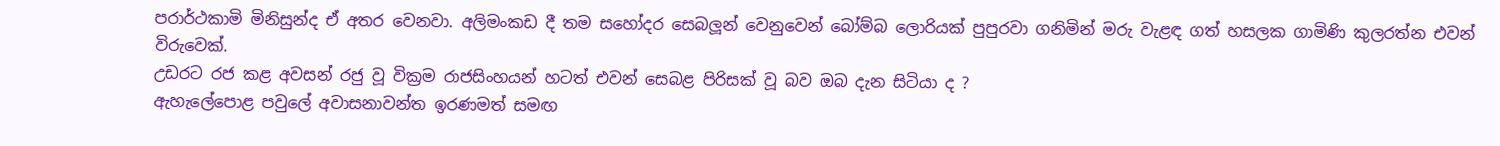පරාර්ථකාමි මිනිසුන්ද ඒ අතර වෙනවා. අලිමංකඩ දී තම සහෝදර සෙබලූන් වෙනුවෙන් බෝම්බ ලොරියක් පුපුරවා ගනිමින් මරු වැළඳ ගත් හසලක ගාමිණි කුලරත්න එවන් විරුවෙක්.
උඩරට රජ කළ අවසන් රජු වූ වික්‍රම රාජසිංහයන් හටත් එවන් සෙබළ පිරිසක් වූ බව ඔබ දැන සිටියා ද ?
ඇහැලේපොළ පවුලේ අවාසනාවන්ත ඉරණමත් සමඟ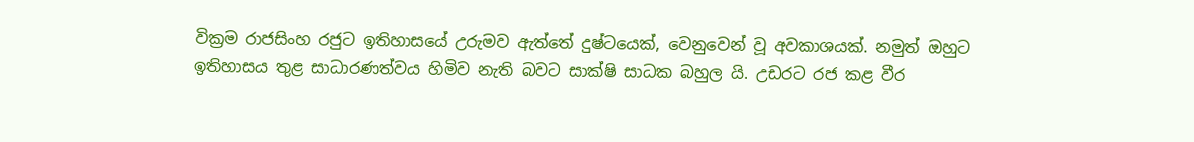වික්‍රම රාජසිංහ රජුට ඉතිහාසයේ උරුමව ඇත්තේ දුෂ්ටයෙක්, වෙනුවෙන් වූ අවකාශයක්. නමුත් ඔහුට ඉතිහාසය තුළ සාධාරණත්වය හිමිව නැති බවට සාක්ෂි සාධක බහුල යි. උඩරට රජ කළ වීර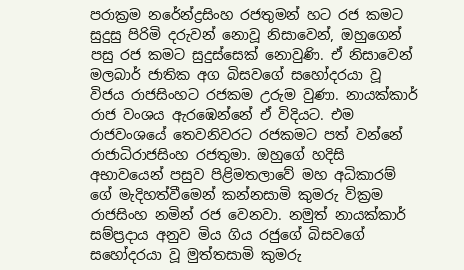පරාක්‍රම නරේන්ද්‍රසිංහ රජතුමන් හට රජ කමට සුදුසු පිරිමි දරුවන් නොවූ නිසාවෙන්, ඔහුගෙන් පසු රජ කමට සුදුස්සෙක් නොවුණි. ඒ නිසාවෙන් මලබාර් ජාතික අග බිසවගේ සහෝදරයා වූ විජය රාජසිංහට රජකම උරුම වුණා. නායක්කාර් රාජ වංශය ඇරඹෙන්නේ ඒ විදියට. එම රාජවංශයේ තෙවනිවරට රජකමට පත් වන්නේ රාජාධිරාජසිංහ රජතුමා. ඔහුගේ හදිසි අභාවයෙන් පසුව පිළිමතලාවේ මහ අධිකාරම් ගේ මැදිහත්වීමෙන් කන්නසාමි කුමරු වික්‍රම රාජසිංහ නමින් රජ වෙනවා. නමුත් නායක්කාර් සම්ප්‍රදාය අනුව මිය ගිය රජුගේ බිසවගේ සහෝදරයා වූ මුත්තසාමි කුමරු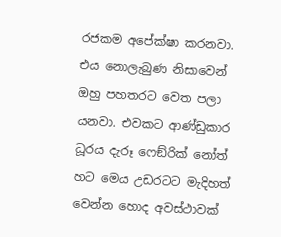රජකම අපේක්ෂා කරනවා. එය නොලැබුණ නිසාවෙන් ඔහු පහතරට වෙත පලා යනවා. එවකට ආණ්ඩුකාර ධූරය දැරූ ෆෙඞ්රික් නෝත් හට මෙය උඩරටට මැදිහත් වෙන්න හොද අවස්ථාවක්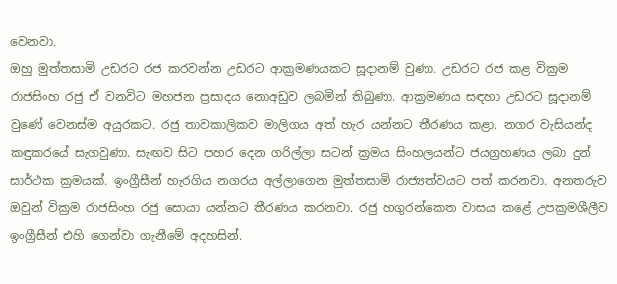වෙනවා.
ඔහු මුත්තසාමි උඩරට රජ කරවන්න උඩරට ආක්‍රමණයකට සූදානම් වුණා. උඩරට රජ කළ වික්‍රම රාජසිංහ රජු ඒ වනවිට මහජන ප්‍රසාදය නොඅඩුව ලබමින් තිබුණා. ආක්‍රමණය සඳහා උඩරට සූදානම් වුණේ වෙනස්ම අයුරකට. රජු තාවකාලිකව මාලිගය අත් හැර යන්නට තීරණය කළා. නගර වැසියන්ද කඳුකරයේ සැගවුණා. සැඟව සිට පහර දෙන ගරිල්ලා සටන් ක්‍රමය සිංහලයන්ට ජයග්‍රහණය ලබා දුන් සාර්ථක ක්‍රමයක්. ඉංග්‍රීසීන් හැරගිය නගරය අල්ලාගෙන මුත්තසාමි රාජ්‍යත්වයට පත් කරනවා. අනතරුව ඔවුන් වික්‍රම රාජසිංහ රජු සොයා යන්නට තීරණය කරනවා. රජු හගුරන්කෙත වාසය කළේ උපක්‍රමශීලීව ඉංග්‍රීසීන් එහි ගෙන්වා ගැනීමේ අදහසින්.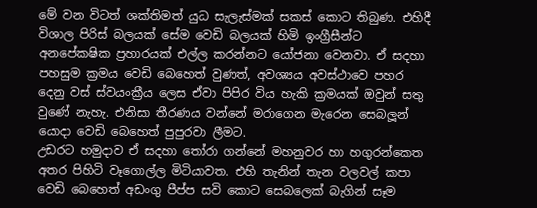මේ වන විටත් ශක්තිමත් යුධ සැලැස්මක් සකස් කොට තිබුණ. එහිදී විශාල පිරිස් බලයක් සේම වෙඩි බලයක් හිමි ඉංග්‍රීසීන්ට අනපේකෂික ප්‍රහාරයක් එල්ල කරන්නට යෝජනා වෙනවා. ඒ සදහා පහසුම ක්‍රමය වෙඩි බෙහෙත් වුණත්, අවශ්‍යය අවස්ථාවෙ පහර දෙනු වස් ස්වයංක්‍රීය ලෙස ඒවා පිපිර විය හැකි ක්‍රමයක් ඔවුන් සතු වුණේ නැහැ. එනිසා තීරණය වන්නේ මරාගෙන මැරෙන සෙබලූන් යොදා වෙඩි බෙහෙත් පුපුරවා ලීමට.
උඩරට හමුදාව ඒ සදහා තෝරා ගන්නේ මහනුවර හා හගුරන්කෙත අතර පිහිටි වෑගොල්ල මිටියාවත. එහි තැනින් තැන වලවල් කපා වෙඩි බෙහෙත් අඩංගු පීප්ප සවි කොට සෙබලෙක් බැගින් සෑම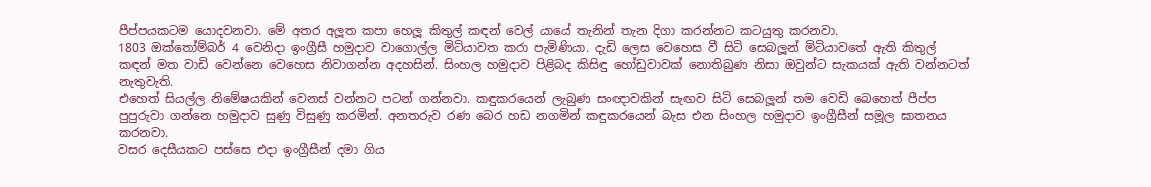පීප්පයකටම යොදවනවා. මේ අතර අලූත කපා හෙලූ කිතුල් කඳන් වෙල් යායේ තැනින් තැන දිගා කරන්නට කටයුතු කරනවා.
1803 ඔක්තෝම්බර් 4 වෙනිදා ඉංග්‍රීසී හමුදාව වාගොල්ල මිටියාවත කරා පැමිණියා. දැඩි ලෙස වෙහෙස වී සිටි සෙබලූන් මිටියාවතේ ඇති කිතුල් කඳන් මත වාඩි වෙන්නෙ වෙහෙස නිවාගන්න අදහසින්. සිංහල හමුදාව පිළිබද කිසිඳු හෝඩුවාවක් නොතිබුණ නිසා ඔවුන්ට සැකයක් ඇති වන්නටත් නැතුවැති.
එහෙත් සියල්ල නිමේෂයකින් වෙනස් වන්නට පටන් ගන්නවා. කඳුකරයෙන් ලැබුණ සංඥාවකින් සැඟව සිටි සෙබලූන් තම වෙඩි බෙහෙත් පීප්ප පුපුරුවා ගන්නෙ හමුදාව සුණු විසුණු කරමින්. අනතරුව රණ බෙර හඩ නගමින් කඳුකරයෙන් බැස එන සිංහල හමුදාව ඉංග්‍රීසීන් සමූල ඝාතනය කරනවා.
වසර දෙසීයකට පස්සෙ එදා ඉංග්‍රීසීන් දමා ගිය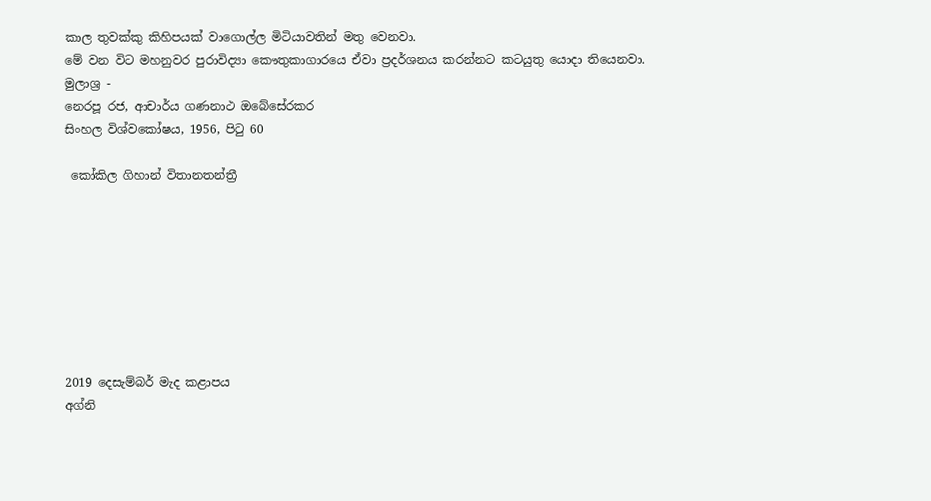කාල තුවක්කු කිහිපයක් වාගොල්ල මිටියාවතින් මතු වෙනවා.
මේ වන විට මහනුවර පුරාවිද්‍යා කෞතුකාගාරයෙ ඒවා ප්‍රදර්ශනය කරන්නට කටයුතු යොදා තියෙනවා.
මුලාශ්‍ර -
නෙරපූ රජ, ආචාර්ය ගණනාථ ඔබේසේරකර
සිංහල විශ්වකෝෂය, 1956, පිටු 60

 කෝකිල ගිහාන් විතානතන්ත්‍රී








2019 දෙසැම්බර් මැද කළාපය
අග්නි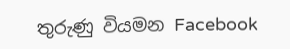තුරුණු වියමන Facebook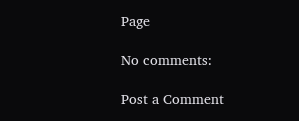Page

No comments:

Post a Comment